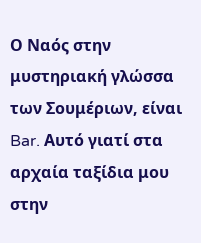Ο Ναός στην μυστηριακή γλώσσα των Σουμέριων, είναι Bar. Αυτό γιατί στα αρχαία ταξίδια μου στην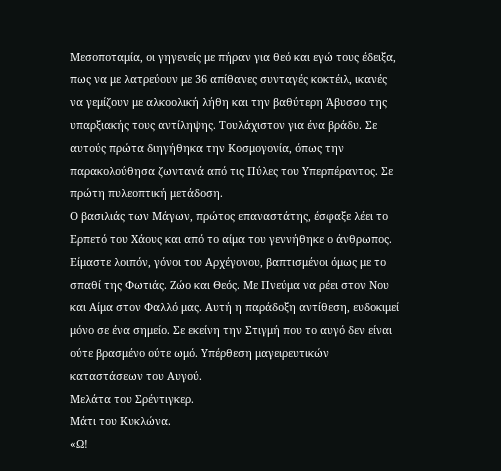Μεσοποταμία, οι γηγενείς με πήραν για θεό και εγώ τους έδειξα, πως να με λατρεύουν με 36 απίθανες συνταγές κοκτέιλ, ικανές να γεμίζουν με αλκοολική λήθη και την βαθύτερη Άβυσσο της υπαρξιακής τους αντίληψης. Τουλάχιστον για ένα βράδυ. Σε αυτούς πρώτα διηγήθηκα την Κοσμογονία, όπως την παρακολούθησα ζωντανά από τις Πύλες του Υπερπέραντος. Σε πρώτη πυλεοπτική μετάδοση.
Ο βασιλιάς των Μάγων, πρώτος επαναστάτης, έσφαξε λέει το Ερπετό του Χάους και από το αίμα του γεννήθηκε ο άνθρωπος. Είμαστε λοιπόν, γόνοι του Αρχέγονου, βαπτισμένοι όμως με το σπαθί της Φωτιάς. Ζώο και Θεός. Με Πνεύμα να ρέει στον Νου και Αίμα στον Φαλλό μας. Αυτή η παράδοξη αντίθεση, ευδοκιμεί μόνο σε ένα σημείο. Σε εκείνη την Στιγμή που το αυγό δεν είναι ούτε βρασμένο ούτε ωμό. Υπέρθεση μαγειρευτικών καταστάσεων του Αυγού.
Μελάτα του Σρέντιγκερ.
Μάτι του Κυκλώνα.
«Ω!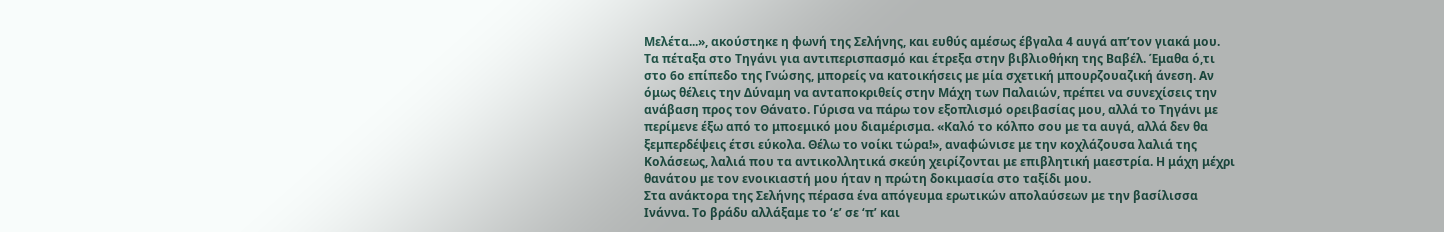Μελέτα...», ακούστηκε η φωνή της Σελήνης, και ευθύς αμέσως έβγαλα 4 αυγά απ’τον γιακά μου. Τα πέταξα στο Τηγάνι για αντιπερισπασμό και έτρεξα στην βιβλιοθήκη της Βαβέλ. Έμαθα ό,τι στο 6ο επίπεδο της Γνώσης, μπορείς να κατοικήσεις με μία σχετική μπουρζουαζική άνεση. Αν όμως θέλεις την Δύναμη να ανταποκριθείς στην Μάχη των Παλαιών, πρέπει να συνεχίσεις την ανάβαση προς τον Θάνατο. Γύρισα να πάρω τον εξοπλισμό ορειβασίας μου, αλλά το Τηγάνι με περίμενε έξω από το μποεμικό μου διαμέρισμα. «Καλό το κόλπο σου με τα αυγά, αλλά δεν θα ξεμπερδέψεις έτσι εύκολα. Θέλω το νοίκι τώρα!», αναφώνισε με την κοχλάζουσα λαλιά της Κολάσεως, λαλιά που τα αντικολλητικά σκεύη χειρίζονται με επιβλητική μαεστρία. Η μάχη μέχρι θανάτου με τον ενοικιαστή μου ήταν η πρώτη δοκιμασία στο ταξίδι μου.
Στα ανάκτορα της Σελήνης πέρασα ένα απόγευμα ερωτικών απολαύσεων με την βασίλισσα Ινάννα. Το βράδυ αλλάξαμε το ‘ε’ σε ‘π’ και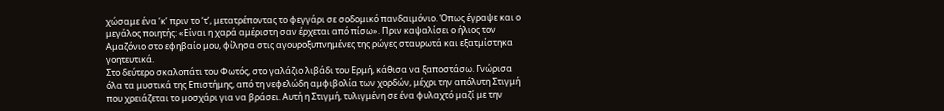χώσαμε ένα ‘κ’ πριν το ‘τ’, μετατρέποντας το φεγγάρι σε σοδομικό πανδαιμόνιο. Όπως έγραψε και ο μεγάλος ποιητής: «Είναι η χαρά αμέριστη σαν έρχεται από πίσω». Πριν καψαλίσει ο ήλιος τον Αμαζόνιο στο εφηβαίο μου, φίλησα στις αγουροξυπνημένες της ρώγες σταυρωτά και εξατμίστηκα γοητευτικά.
Στο δεύτερο σκαλοπάτι του Φωτός, στο γαλάζιο λιβάδι του Ερμή, κάθισα να ξαποστάσω. Γνώρισα όλα τα μυστικά της Επιστήμης, από τη νεφελώδη αμφιβολία των χορδών, μέχρι την απόλυτη Στιγμή που χρειάζεται το μοσχάρι για να βράσει. Αυτή η Στιγμή, τυλιγμένη σε ένα φυλαχτό μαζί με την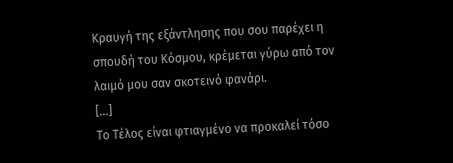Κραυγή της εξάντλησης που σου παρέχει η σπουδή του Κόσμου, κρέμεται γύρω από τον λαιμό μου σαν σκοτεινό φανάρι.
[...]
Το Τέλος είναι φτιαγμένο να προκαλεί τόσο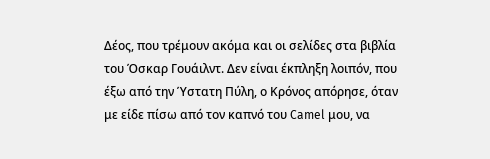Δέος, που τρέμουν ακόμα και οι σελίδες στα βιβλία του Όσκαρ Γουάιλντ. Δεν είναι έκπληξη λοιπόν, που έξω από την Ύστατη Πύλη, ο Κρόνος απόρησε, όταν με είδε πίσω από τον καπνό του Camel μου, να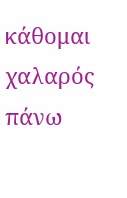κάθομαι χαλαρός πάνω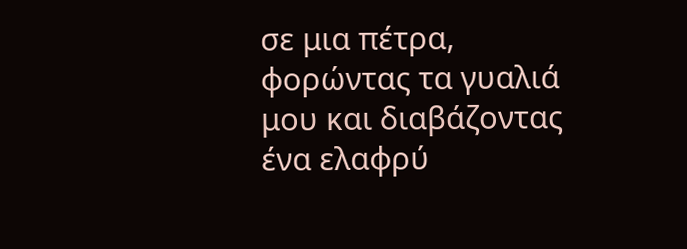σε μια πέτρα, φορώντας τα γυαλιά μου και διαβάζοντας ένα ελαφρύ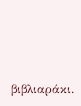βιβλιαράκι.